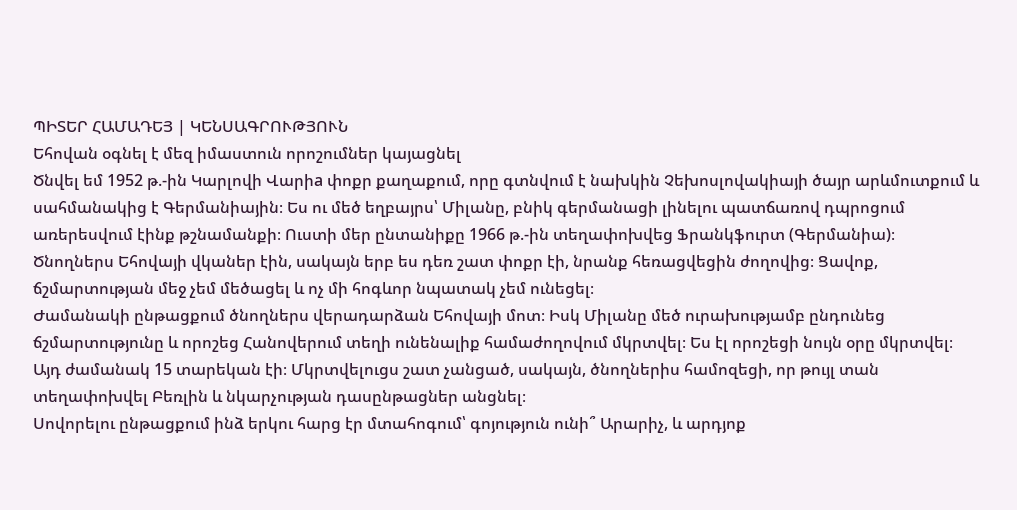ՊԻՏԵՐ ՀԱՄԱԴԵՅ | ԿԵՆՍԱԳՐՈՒԹՅՈՒՆ
Եհովան օգնել է մեզ իմաստուն որոշումներ կայացնել
Ծնվել եմ 1952 թ.-ին Կարլովի Վարիa փոքր քաղաքում, որը գտնվում է նախկին Չեխոսլովակիայի ծայր արևմուտքում և սահմանակից է Գերմանիային։ Ես ու մեծ եղբայրս՝ Միլանը, բնիկ գերմանացի լինելու պատճառով դպրոցում առերեսվում էինք թշնամանքի։ Ուստի մեր ընտանիքը 1966 թ.-ին տեղափոխվեց Ֆրանկֆուրտ (Գերմանիա)։
Ծնողներս Եհովայի վկաներ էին, սակայն երբ ես դեռ շատ փոքր էի, նրանք հեռացվեցին ժողովից։ Ցավոք, ճշմարտության մեջ չեմ մեծացել և ոչ մի հոգևոր նպատակ չեմ ունեցել։
Ժամանակի ընթացքում ծնողներս վերադարձան Եհովայի մոտ։ Իսկ Միլանը մեծ ուրախությամբ ընդունեց ճշմարտությունը և որոշեց Հանովերում տեղի ունենալիք համաժողովում մկրտվել։ Ես էլ որոշեցի նույն օրը մկրտվել։ Այդ ժամանակ 15 տարեկան էի։ Մկրտվելուցս շատ չանցած, սակայն, ծնողներիս համոզեցի, որ թույլ տան տեղափոխվել Բեռլին և նկարչության դասընթացներ անցնել։
Սովորելու ընթացքում ինձ երկու հարց էր մտահոգում՝ գոյություն ունի՞ Արարիչ, և արդյոք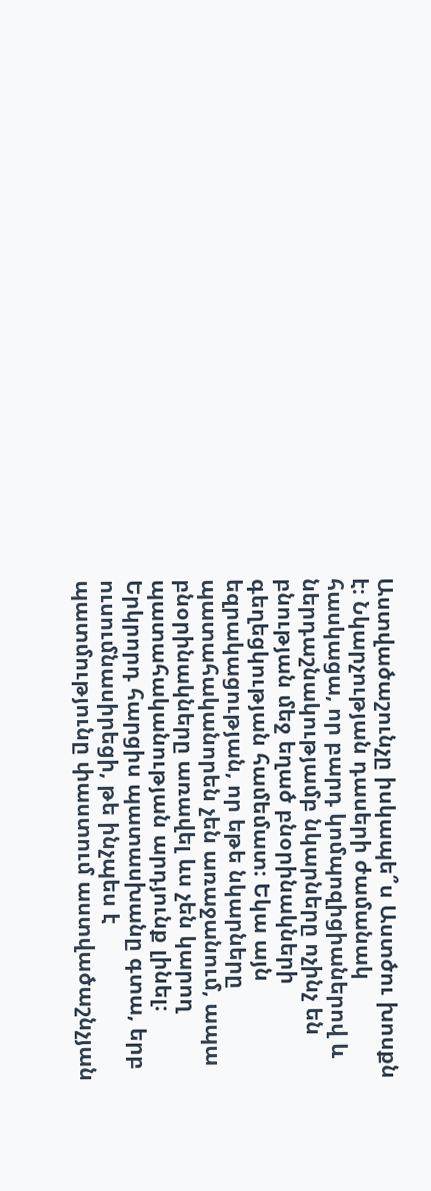Աստվածաշունչը իսկապե՞ս Աստծու խոսքն է։ Նկարչության դասերի ժամանակ հասկացա, որ բարդ կոմպոզիցիաներով և ներդաշնակությամբ նկարները ոչինչ են բնության մեջ եղած բնօրինակների գեղեցկության համեմատ։ Եկա այն եզրակացության, որ եթե նկարները պատահականորեն չեն առաջանում, ապա բնօրինակները առավել ևս չեն կարող պատահականության արդյունք լինել։
Երկրորդ հարցիս պատասխանը գտա, երբ ուսումնասիրեցի, թե ինչպես է պատմությունը փաստում աստվածաշնչյան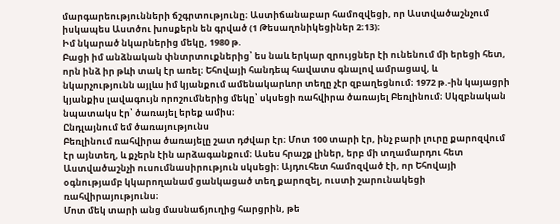մարգարեությունների ճշգրտությունը։ Աստիճանաբար համոզվեցի, որ Աստվածաշնչում իսկապես Աստծու խոսքերն են գրված (1 Թեսաղոնիկեցիներ 2։13)։
Իմ նկարած նկարներից մեկը, 1980 թ.
Բացի իմ անձնական փնտրտուքներից՝ ես նաև երկար զրույցներ էի ունենում մի երեցի հետ, որն ինձ իր թևի տակ էր առել։ Եհովայի հանդեպ հավատս գնալով ամրացավ, և նկարչությունն այլևս իմ կյանքում ամենակարևոր տեղը չէր զբաղեցնում։ 1972 թ.-ին կայացրի կյանքիս լավագույն որոշումներից մեկը՝ սկսեցի ռահվիրա ծառայել Բեռլինում։ Սկզբնական նպատակս էր՝ ծառայել երեք ամիս։
Ընդլայնում եմ ծառայությունս
Բեռլինում ռահվիրա ծառայելը շատ դժվար էր։ Մոտ 100 տարի էր, ինչ բարի լուրը քարոզվում էր այնտեղ, և քչերն էին արձագանքում։ Ասես հրաշք լիներ, երբ մի տղամարդու հետ Աստվածաշնչի ուսումնասիրություն սկսեցի։ Այդուհետ համոզված էի, որ Եհովայի օգնությամբ կկարողանամ ցանկացած տեղ քարոզել, ուստի շարունակեցի ռահվիրայությունս։
Մոտ մեկ տարի անց մասնաճյուղից հարցրին, թե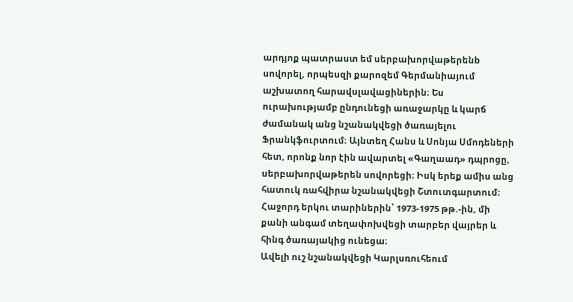արդյոք պատրաստ եմ սերբախորվաթերենb սովորել, որպեսզի քարոզեմ Գերմանիայում աշխատող հարավսլավացիներին։ Ես ուրախությամբ ընդունեցի առաջարկը և կարճ ժամանակ անց նշանակվեցի ծառայելու Ֆրանկֆուրտում։ Այնտեղ Հանս և Սոնյա Սմոդեների հետ, որոնք նոր էին ավարտել «Գաղաադ» դպրոցը, սերբախորվաթերեն սովորեցի։ Իսկ երեք ամիս անց հատուկ ռահվիրա նշանակվեցի Շտուտգարտում։ Հաջորդ երկու տարիներին՝ 1973-1975 թթ.-ին, մի քանի անգամ տեղափոխվեցի տարբեր վայրեր և հինգ ծառայակից ունեցա։
Ավելի ուշ նշանակվեցի Կարլսռուհեում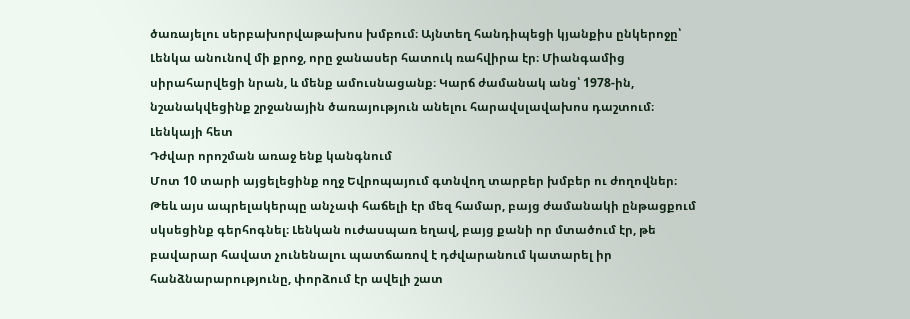ծառայելու սերբախորվաթախոս խմբում։ Այնտեղ հանդիպեցի կյանքիս ընկերոջը՝ Լենկա անունով մի քրոջ, որը ջանասեր հատուկ ռահվիրա էր։ Միանգամից սիրահարվեցի նրան, և մենք ամուսնացանք։ Կարճ ժամանակ անց՝ 1978-ին, նշանակվեցինք շրջանային ծառայություն անելու հարավսլավախոս դաշտում։
Լենկայի հետ
Դժվար որոշման առաջ ենք կանգնում
Մոտ 10 տարի այցելեցինք ողջ Եվրոպայում գտնվող տարբեր խմբեր ու ժողովներ։ Թեև այս ապրելակերպը անչափ հաճելի էր մեզ համար, բայց ժամանակի ընթացքում սկսեցինք գերհոգնել։ Լենկան ուժասպառ եղավ, բայց քանի որ մտածում էր, թե բավարար հավատ չունենալու պատճառով է դժվարանում կատարել իր հանձնարարությունը, փորձում էր ավելի շատ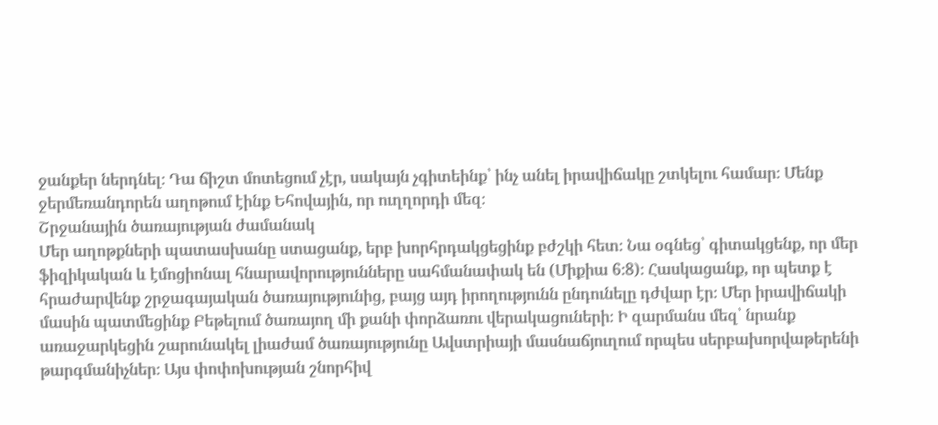ջանքեր ներդնել։ Դա ճիշտ մոտեցում չէր, սակայն չգիտեինք՝ ինչ անել իրավիճակը շտկելու համար։ Մենք ջերմեռանդորեն աղոթում էինք Եհովային, որ ուղղորդի մեզ։
Շրջանային ծառայության ժամանակ
Մեր աղոթքների պատասխանը ստացանք, երբ խորհրդակցեցինք բժշկի հետ։ Նա օգնեց՝ գիտակցենք, որ մեր ֆիզիկական և էմոցիոնալ հնարավորությունները սահմանափակ են (Միքիա 6։8)։ Հասկացանք, որ պետք է հրաժարվենք շրջագայական ծառայությունից, բայց այդ իրողությունն ընդունելը դժվար էր։ Մեր իրավիճակի մասին պատմեցինք Բեթելում ծառայող մի քանի փորձառու վերակացուների։ Ի զարմանս մեզ՝ նրանք առաջարկեցին շարունակել լիաժամ ծառայությունը Ավստրիայի մասնաճյուղում որպես սերբախորվաթերենի թարգմանիչներ։ Այս փոփոխության շնորհիվ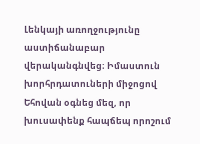Լենկայի առողջությունը աստիճանաբար վերականգնվեց։ Իմաստուն խորհրդատուների միջոցով Եհովան օգնեց մեզ, որ խուսափենք հապճեպ որոշում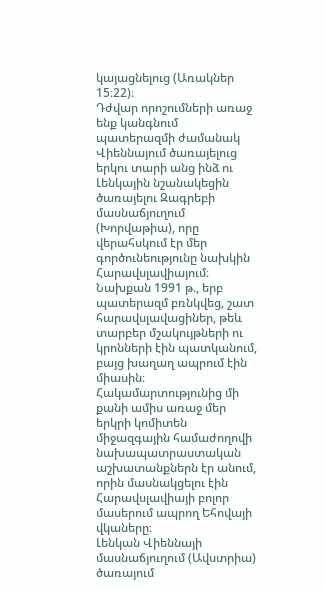կայացնելուց (Առակներ 15։22)։
Դժվար որոշումների առաջ ենք կանգնում պատերազմի ժամանակ
Վիեննայում ծառայելուց երկու տարի անց ինձ ու Լենկային նշանակեցին ծառայելու Զագրեբի մասնաճյուղում (Խորվաթիա), որը վերահսկում էր մեր գործունեությունը նախկին Հարավսլավիայում։ Նախքան 1991 թ., երբ պատերազմ բռնկվեց, շատ հարավսլավացիներ, թեև տարբեր մշակույթների ու կրոնների էին պատկանում, բայց խաղաղ ապրում էին միասին։ Հակամարտությունից մի քանի ամիս առաջ մեր երկրի կոմիտեն միջազգային համաժողովի նախապատրաստական աշխատանքներն էր անում, որին մասնակցելու էին Հարավսլավիայի բոլոր մասերում ապրող Եհովայի վկաները։
Լենկան Վիեննայի մասնաճյուղում (Ավստրիա) ծառայում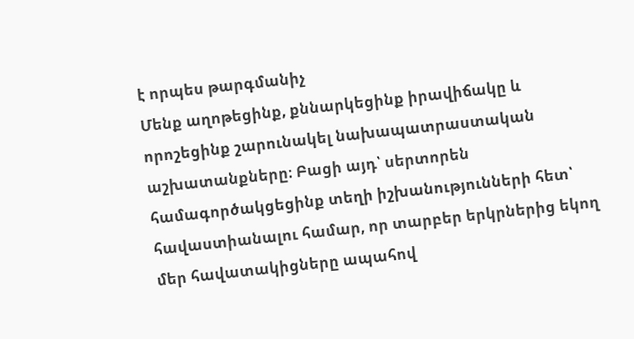է որպես թարգմանիչ
Մենք աղոթեցինք, քննարկեցինք իրավիճակը և որոշեցինք շարունակել նախապատրաստական աշխատանքները։ Բացի այդ՝ սերտորեն համագործակցեցինք տեղի իշխանությունների հետ՝ հավաստիանալու համար, որ տարբեր երկրներից եկող մեր հավատակիցները ապահով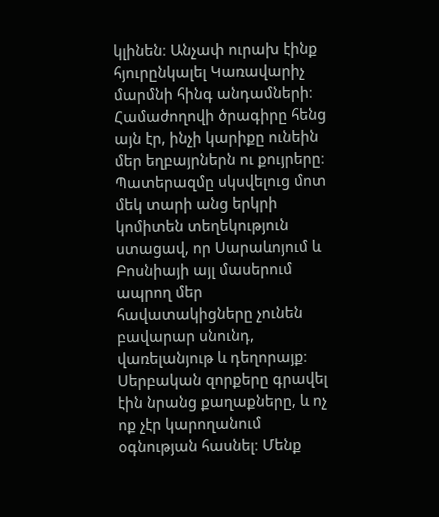կլինեն։ Անչափ ուրախ էինք հյուրընկալել Կառավարիչ մարմնի հինգ անդամների։ Համաժողովի ծրագիրը հենց այն էր, ինչի կարիքը ունեին մեր եղբայրներն ու քույրերը։
Պատերազմը սկսվելուց մոտ մեկ տարի անց երկրի կոմիտեն տեղեկություն ստացավ, որ Սարաևոյում և Բոսնիայի այլ մասերում ապրող մեր հավատակիցները չունեն բավարար սնունդ, վառելանյութ և դեղորայք։ Սերբական զորքերը գրավել էին նրանց քաղաքները, և ոչ ոք չէր կարողանում օգնության հասնել։ Մենք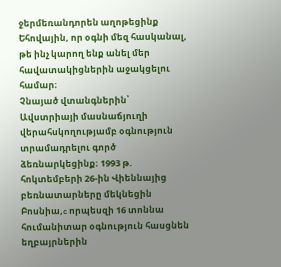ջերմեռանդորեն աղոթեցինք Եհովային, որ օգնի մեզ հասկանալ, թե ինչ կարող ենք անել մեր հավատակիցներին աջակցելու համար։
Չնայած վտանգներին՝ Ավստրիայի մասնաճյուղի վերահսկողությամբ օգնություն տրամադրելու գործ ձեռնարկեցինք։ 1993 թ. հոկտեմբերի 26-ին Վիեննայից բեռնատարները մեկնեցին Բոսնիա,c որպեսզի 16 տոննա հումանիտար օգնություն հասցնեն եղբայրներին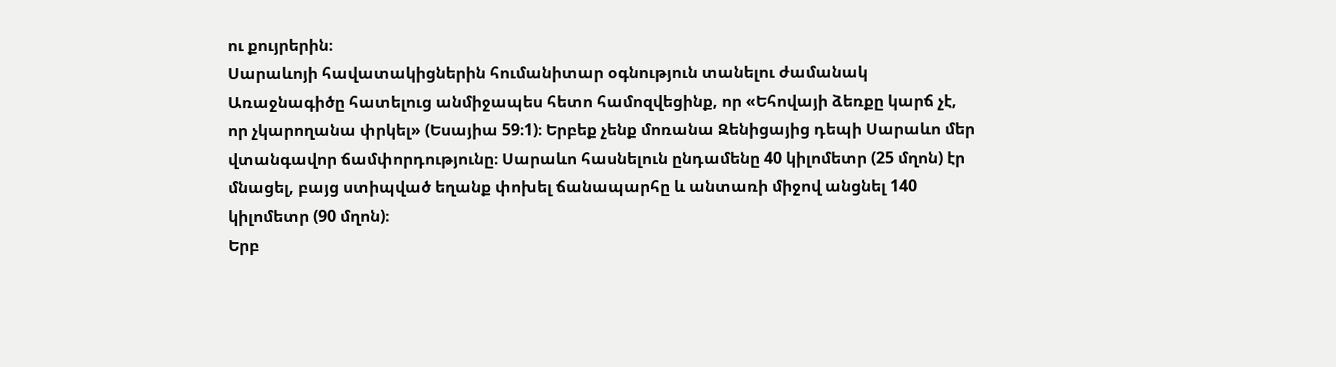ու քույրերին։
Սարաևոյի հավատակիցներին հումանիտար օգնություն տանելու ժամանակ
Առաջնագիծը հատելուց անմիջապես հետո համոզվեցինք, որ «Եհովայի ձեռքը կարճ չէ, որ չկարողանա փրկել» (Եսայիա 59։1)։ Երբեք չենք մոռանա Զենիցայից դեպի Սարաևո մեր վտանգավոր ճամփորդությունը։ Սարաևո հասնելուն ընդամենը 40 կիլոմետր (25 մղոն) էր մնացել, բայց ստիպված եղանք փոխել ճանապարհը և անտառի միջով անցնել 140 կիլոմետր (90 մղոն)։
Երբ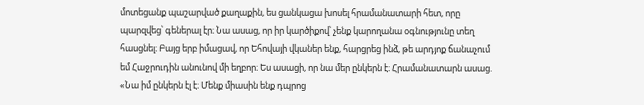մոտեցանք պաշարված քաղաքին, ես ցանկացա խոսել հրամանատարի հետ, որը պարզվեց՝ գեներալ էր։ Նա ասաց, որ իր կարծիքով՝ չենք կարողանա օգնությունը տեղ հասցնել։ Բայց երբ իմացավ, որ Եհովայի վկաներ ենք, հարցրեց ինձ, թե արդյոք ճանաչում եմ Հաջրուդին անունով մի եղբոր։ Ես ասացի, որ նա մեր ընկերն է։ Հրամանատարն ասաց. «Նա իմ ընկերն էլ է։ Մենք միասին ենք դպրոց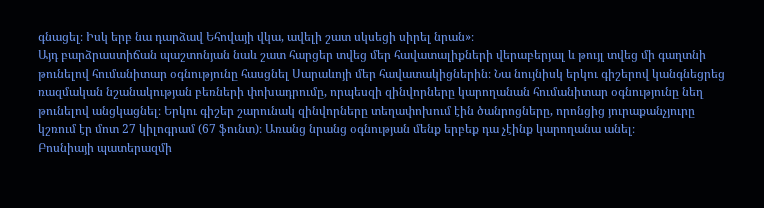գնացել։ Իսկ երբ նա դարձավ Եհովայի վկա, ավելի շատ սկսեցի սիրել նրան»։
Այդ բարձրաստիճան պաշտոնյան նաև շատ հարցեր տվեց մեր հավատալիքների վերաբերյալ և թույլ տվեց մի գաղտնի թունելով հումանիտար օգնությունը հասցնել Սարաևոյի մեր հավատակիցներին։ Նա նույնիսկ երկու գիշերով կանգնեցրեց ռազմական նշանակության բեռների փոխադրումը, որպեսզի զինվորները կարողանան հումանիտար օգնությունը նեղ թունելով անցկացնել։ Երկու գիշեր շարունակ զինվորները տեղափոխում էին ծանրոցները, որոնցից յուրաքանչյուրը կշռում էր մոտ 27 կիլոգրամ (67 ֆունտ)։ Առանց նրանց օգնության մենք երբեք դա չէինք կարողանա անել։
Բոսնիայի պատերազմի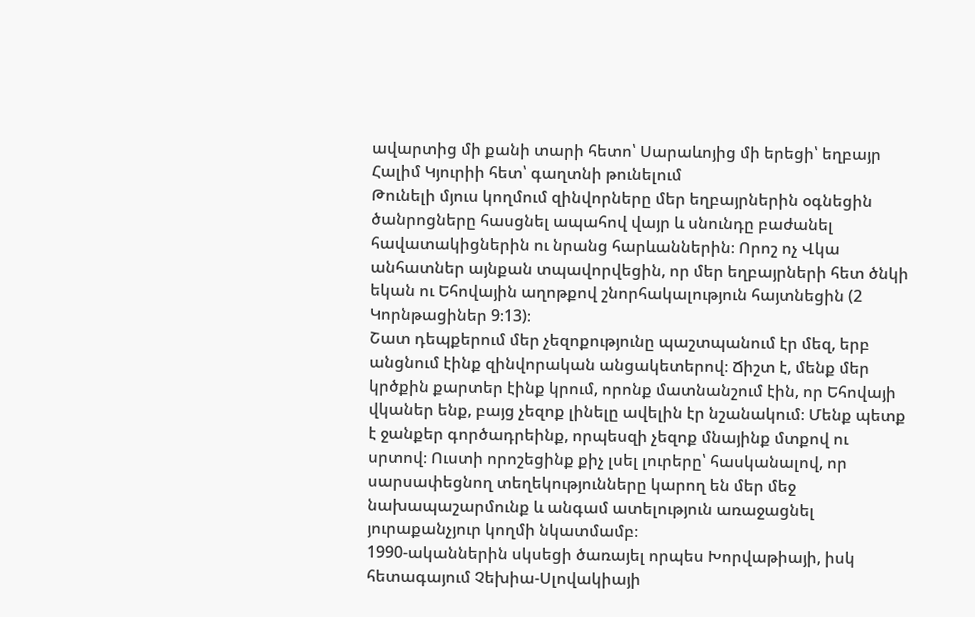ավարտից մի քանի տարի հետո՝ Սարաևոյից մի երեցի՝ եղբայր Հալիմ Կյուրիի հետ՝ գաղտնի թունելում
Թունելի մյուս կողմում զինվորները մեր եղբայրներին օգնեցին ծանրոցները հասցնել ապահով վայր և սնունդը բաժանել հավատակիցներին ու նրանց հարևաններին։ Որոշ ոչ Վկա անհատներ այնքան տպավորվեցին, որ մեր եղբայրների հետ ծնկի եկան ու Եհովային աղոթքով շնորհակալություն հայտնեցին (2 Կորնթացիներ 9։13)։
Շատ դեպքերում մեր չեզոքությունը պաշտպանում էր մեզ, երբ անցնում էինք զինվորական անցակետերով։ Ճիշտ է, մենք մեր կրծքին քարտեր էինք կրում, որոնք մատնանշում էին, որ Եհովայի վկաներ ենք, բայց չեզոք լինելը ավելին էր նշանակում։ Մենք պետք է ջանքեր գործադրեինք, որպեսզի չեզոք մնայինք մտքով ու սրտով։ Ուստի որոշեցինք քիչ լսել լուրերը՝ հասկանալով, որ սարսափեցնող տեղեկությունները կարող են մեր մեջ նախապաշարմունք և անգամ ատելություն առաջացնել յուրաքանչյուր կողմի նկատմամբ։
1990-ականներին սկսեցի ծառայել որպես Խորվաթիայի, իսկ հետագայում Չեխիա-Սլովակիայի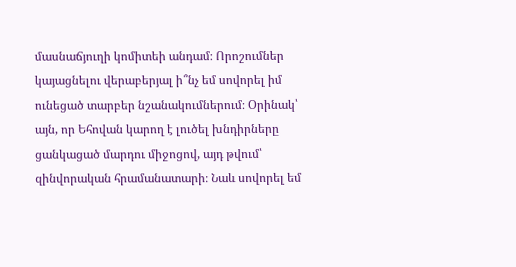մասնաճյուղի կոմիտեի անդամ։ Որոշումներ կայացնելու վերաբերյալ ի՞նչ եմ սովորել իմ ունեցած տարբեր նշանակումներում։ Օրինակ՝ այն, որ Եհովան կարող է լուծել խնդիրները ցանկացած մարդու միջոցով, այդ թվում՝ զինվորական հրամանատարի։ Նաև սովորել եմ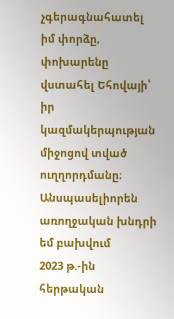չգերագնահատել իմ փորձը, փոխարենը վստահել Եհովայի՝ իր կազմակերպության միջոցով տված ուղղորդմանը։
Անսպասելիորեն առողջական խնդրի եմ բախվում
2023 թ.-ին հերթական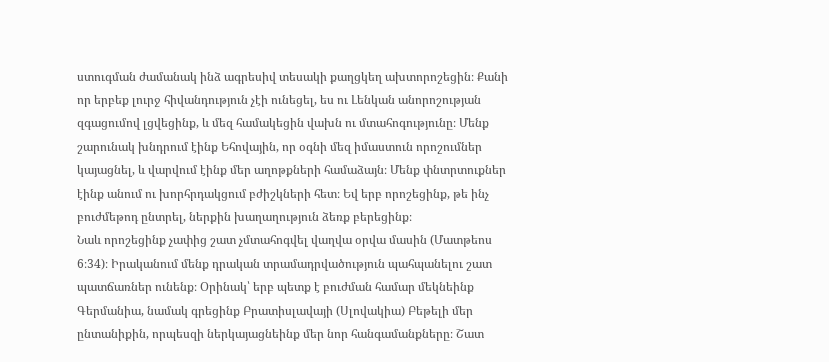ստուգման ժամանակ ինձ ագրեսիվ տեսակի քաղցկեղ ախտորոշեցին։ Քանի որ երբեք լուրջ հիվանդություն չէի ունեցել, ես ու Լենկան անորոշության զգացումով լցվեցինք, և մեզ համակեցին վախն ու մտահոգությունը։ Մենք շարունակ խնդրում էինք Եհովային, որ օգնի մեզ իմաստուն որոշումներ կայացնել, և վարվում էինք մեր աղոթքների համաձայն։ Մենք փնտրտուքներ էինք անում ու խորհրդակցում բժիշկների հետ։ Եվ երբ որոշեցինք, թե ինչ բուժմեթոդ ընտրել, ներքին խաղաղություն ձեռք բերեցինք։
Նաև որոշեցինք չափից շատ չմտահոգվել վաղվա օրվա մասին (Մատթեոս 6։34)։ Իրականում մենք դրական տրամադրվածություն պահպանելու շատ պատճառներ ունենք։ Օրինակ՝ երբ պետք է բուժման համար մեկնեինք Գերմանիա, նամակ գրեցինք Բրատիսլավայի (Սլովակիա) Բեթելի մեր ընտանիքին, որպեսզի ներկայացնեինք մեր նոր հանգամանքները։ Շատ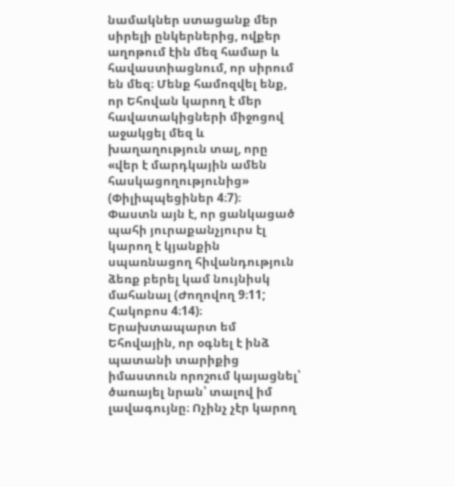նամակներ ստացանք մեր սիրելի ընկերներից, ովքեր աղոթում էին մեզ համար և հավաստիացնում, որ սիրում են մեզ։ Մենք համոզվել ենք, որ Եհովան կարող է մեր հավատակիցների միջոցով աջակցել մեզ և խաղաղություն տալ, որը «վեր է մարդկային ամեն հասկացողությունից» (Փիլիպպեցիներ 4։7)։
Փաստն այն է, որ ցանկացած պահի յուրաքանչյուրս էլ կարող է կյանքին սպառնացող հիվանդություն ձեռք բերել կամ նույնիսկ մահանալ (Ժողովող 9։11; Հակոբոս 4։14)։ Երախտապարտ եմ Եհովային, որ օգնել է ինձ պատանի տարիքից իմաստուն որոշում կայացնել՝ ծառայել նրան՝ տալով իմ լավագույնը։ Ոչինչ չէր կարող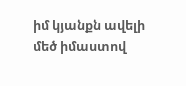իմ կյանքն ավելի մեծ իմաստով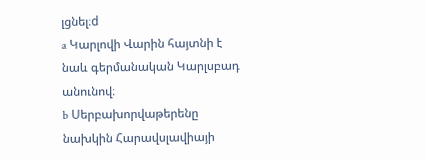լցնել։d
a Կարլովի Վարին հայտնի է նաև գերմանական Կարլսբադ անունով։
b Սերբախորվաթերենը նախկին Հարավսլավիայի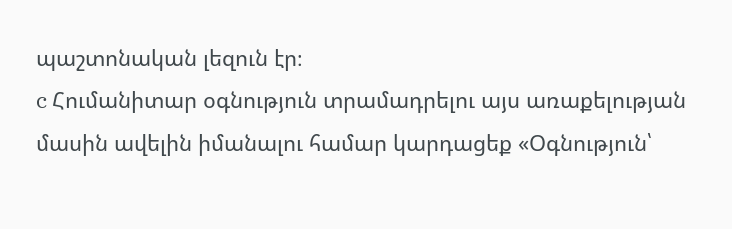պաշտոնական լեզուն էր։
c Հումանիտար օգնություն տրամադրելու այս առաքելության մասին ավելին իմանալու համար կարդացեք «Օգնություն՝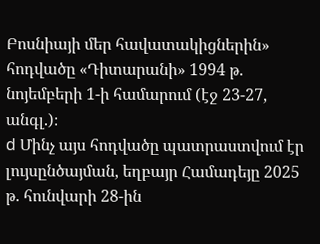Բոսնիայի մեր հավատակիցներին» հոդվածը «Դիտարանի» 1994 թ. նոյեմբերի 1-ի համարում (էջ 23-27, անգլ.)։
d Մինչ այս հոդվածը պատրաստվում էր լույսընծայման, եղբայր Համադեյը 2025 թ. հունվարի 28-ին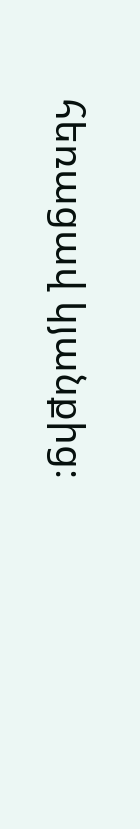հեռացավ կյանքից։